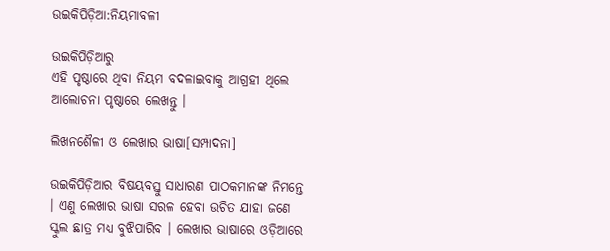ଉଇକିପିଡ଼ିଆ:ନିୟମାବଳୀ

ଉଇକିପିଡ଼ିଆ‌ରୁ
ଏହି ପୃଷ୍ଠାରେ ଥିବା ନିୟମ ବଦଳାଇବାକୁ ଆଗ୍ରହୀ ଥିଲେ ଆଲୋଚନା ପୃଷ୍ଠାରେ ଲେଖନ୍ତୁ ।

ଲିଖନଶୈଳୀ ଓ ଲେଖାର ଭାଷା[ସମ୍ପାଦନା]

ଉଇକିପିଡ଼ିଆର ବିଷୟବସ୍ତୁ ସାଧାରଣ ପାଠକମାନଙ୍କ ନିମନ୍ତେ । ଏଣୁ ଲେଖାର ଭାଷା ସରଳ ହେବା ଉଚିତ ଯାହା ଜଣେ ସ୍କୁଲ ଛାତ୍ର ମଧ୍ୟ ବୁଝିପାରିବ । ଲେଖାର ଭାଷାରେ ଓଡ଼ିଆରେ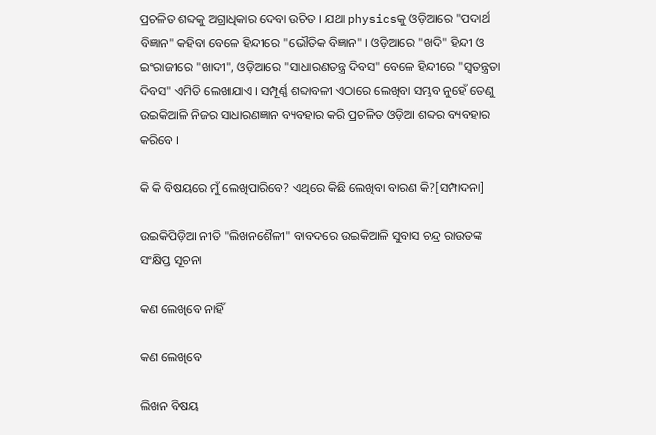ପ୍ରଚଳିତ ଶବ୍ଦକୁ ଅଗ୍ରାଧିକାର ଦେବା ଉଚିତ । ଯଥା physicsକୁ ଓଡ଼ିଆରେ "ପଦାର୍ଥ ବିଜ୍ଞାନ" କହିବା ବେଳେ ହିନ୍ଦୀରେ "ଭୌତିକ ବିଜ୍ଞାନ" । ଓଡ଼ିଆରେ "ଖଦି" ହିନ୍ଦୀ ଓ ଇଂରାଜୀରେ "ଖାଦୀ", ଓଡ଼ିଆରେ "ସାଧାରଣତନ୍ତ୍ର ଦିବସ" ବେଳେ ହିନ୍ଦୀରେ "ସ୍ୱତନ୍ତ୍ରତା ଦିବସ" ଏମିତି ଲେଖାଯାଏ । ସମ୍ପୂର୍ଣ୍ଣ ଶବ୍ଦାବଳୀ ଏଠାରେ ଲେଖିବା ସମ୍ଭବ ନୁହେଁ ତେଣୁ ଉଇକିଆଳି ନିଜର ସାଧାରଣଜ୍ଞାନ ବ୍ୟବହାର କରି ପ୍ରଚଳିତ ଓଡ଼ିଆ ଶବ୍ଦର ବ୍ୟବହାର କରିବେ ।

କି କି ବିଷୟରେ ମୁଁ ଲେଖିପାରିବେ? ଏଥିରେ କିଛି ଲେଖିବା ବାରଣ କି?[ସମ୍ପାଦନା]

ଉଇକିପିଡ଼ିଆ ନୀତି "ଲିଖନଶୈଳୀ" ବାବଦରେ ଉଇକିଆଳି ସୁବାସ ଚନ୍ଦ୍ର ରାଉତଙ୍କ ସଂକ୍ଷିପ୍ତ ସୂଚନା

କଣ ଲେଖିବେ ନାହିଁ

କଣ ଲେଖିବେ

ଲିଖନ ବିଷୟ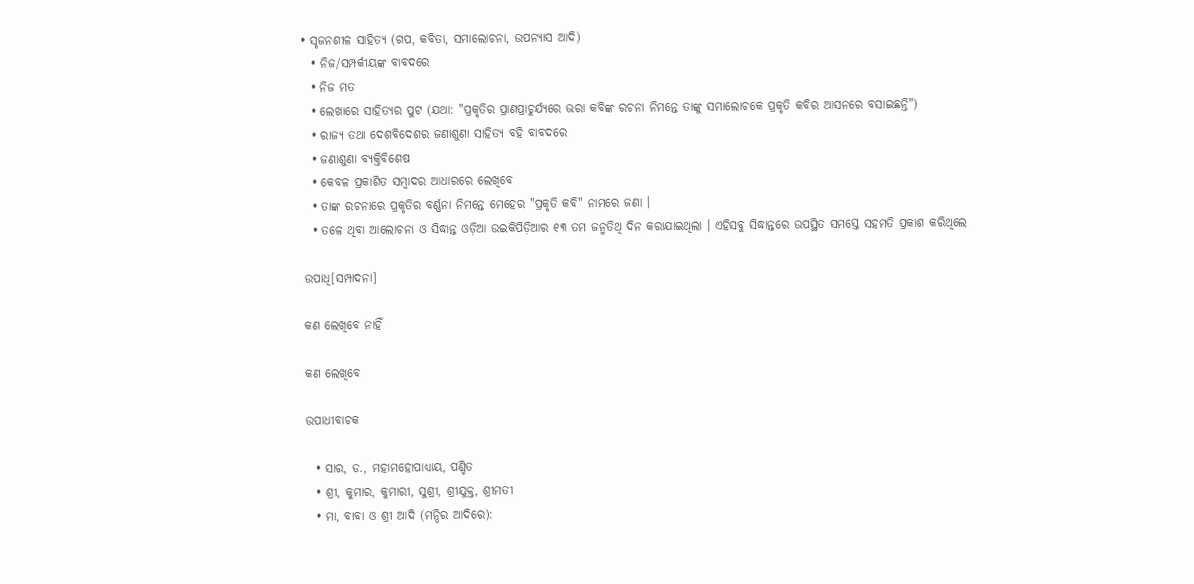• ସୃଜନଶୀଳ ସାହିତ୍ୟ (ଗପ, କବିତା, ସମାଲୋଚନା, ଉପନ୍ୟାସ ଆଦି)
  • ନିଜ/ସମ୍ପର୍କୀୟଙ୍କ ବାବଦରେ
  • ନିଜ ମତ
  • ଲେଖାରେ ସାହିତ୍ୟର ପୁଟ (ଯଥା: "ପ୍ରକୃତିର ପ୍ରାଣପ୍ରାଚୁର୍ଯ୍ୟରେ ଭରା କବିଙ୍କ ରଚନା ନିମନ୍ତେ ତାଙ୍କୁ ସମାଲୋଚକେ ପ୍ରକୃତି କବିର ଆସନରେ ବସାଇଛନ୍ତି")
  • ରାଜ୍ୟ ତଥା ଦେଶବିଦେଶର ଜଣାଶୁଣା ସାହିତ୍ୟ ବହି ବାବଦରେ
  • ଜଣାଶୁଣା ବ୍ୟକ୍ତିବିଶେଷ
  • କେବଳ ପ୍ରକାଶିତ ସମ୍ବାଦର ଆଧାରରେ ଲେଖିବେ
  • ତାଙ୍କ ରଚନାରେ ପ୍ରକୃତିର ବର୍ଣ୍ଣନା ନିମନ୍ତେ ମେହେର "ପ୍ରକୃତି କବି" ନାମରେ ଜଣା ।
  • ତଳେ ଥିବା ଆଲୋଚନା ଓ ସିଦ୍ଧାନ୍ତ ଓଡ଼ିଆ ଉଇକିପିଡ଼ିଆର ୧୩ ତମ ଜନ୍ମତିଥି ଦିନ କରାଯାଇଥିଲା । ଏହିସବୁ ସିଦ୍ଧାନ୍ତରେ ଉପସ୍ଥିତ ସମସ୍ତେ ସହମତି ପ୍ରକାଶ କରିଥିଲେ

ଉପାଧି[ସମ୍ପାଦନା]

କଣ ଲେଖିବେ ନାହିଁ

କଣ ଲେଖିବେ

ଉପାଧୀବାଚକ

  • ସାର, ଡ., ମହାମହୋପାଧ୍ୟାୟ, ପଣ୍ଡିତ
  • ଶ୍ରୀ, କୁମାର, କୁମାରୀ, ସୁଶ୍ରୀ, ଶ୍ରୀଯୁକ୍ତ, ଶ୍ରୀମତୀ
  • ମା, ବାବା ଓ ଶ୍ରୀ ଆଦି (ମନ୍ଦିର ଆଦିରେ):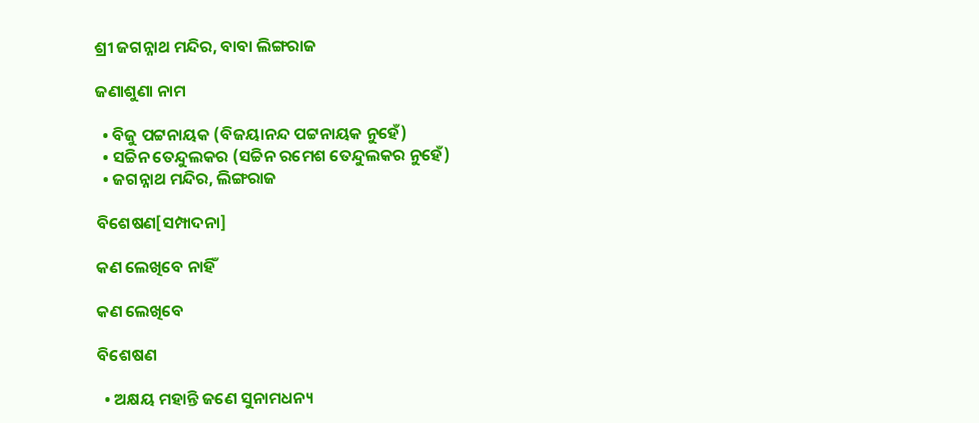ଶ୍ରୀ ଜଗନ୍ନାଥ ମନ୍ଦିର, ବାବା ଲିଙ୍ଗରାଜ

ଜଣାଶୁଣା ନାମ

  • ବିଜୁ ପଟ୍ଟନାୟକ (ବିଜୟାନନ୍ଦ ପଟ୍ଟନାୟକ ନୁହେଁ)
  • ସଚ୍ଚିନ ତେନ୍ଦୁଲକର (ସଚ୍ଚିନ ରମେଶ ତେନ୍ଦୁଲକର ନୁହେଁ)
  • ଜଗନ୍ନାଥ ମନ୍ଦିର, ଲିଙ୍ଗରାଜ

ବିଶେଷଣ[ସମ୍ପାଦନା]

କଣ ଲେଖିବେ ନାହିଁ

କଣ ଲେଖିବେ

ବିଶେଷଣ

  • ଅକ୍ଷୟ ମହାନ୍ତି ଜଣେ ସୁନାମଧନ୍ୟ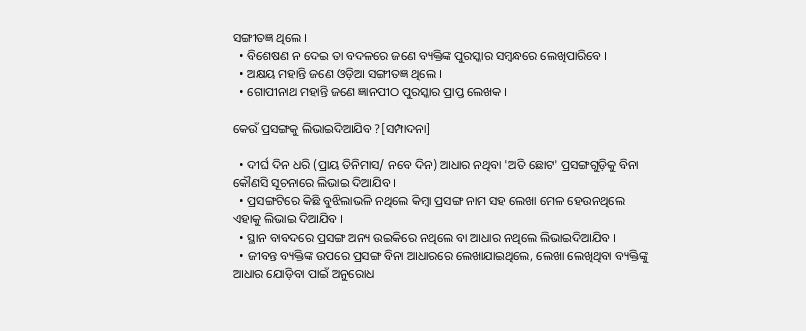ସଙ୍ଗୀତଜ୍ଞ ଥିଲେ ।
  • ବିଶେଷଣ ନ ଦେଇ ତା ବଦଳରେ ଜଣେ ବ୍ୟକ୍ତିଙ୍କ ପୁରସ୍କାର ସମ୍ବନ୍ଧରେ ଲେଖିପାରିବେ ।
  • ଅକ୍ଷୟ ମହାନ୍ତି ଜଣେ ଓଡ଼ିଆ ସଙ୍ଗୀତଜ୍ଞ ଥିଲେ ।
  • ଗୋପୀନାଥ ମହାନ୍ତି ଜଣେ ଜ୍ଞାନପୀଠ ପୁରସ୍କାର ପ୍ରାପ୍ତ ଲେଖକ ।

କେଉଁ ପ୍ରସଙ୍ଗକୁ ଲିଭାଇଦିଆଯିବ ?[ସମ୍ପାଦନା]

  • ଦୀର୍ଘ ଦିନ ଧରି (ପ୍ରାୟ ତିନିମାସ/ ନବେ ଦିନ) ଆଧାର ନଥିବା 'ଅତି ଛୋଟ' ପ୍ରସଙ୍ଗଗୁଡ଼ିକୁ ବିନା କୌଣସି ସୂଚନାରେ ଲିଭାଇ ଦିଆଯିବ ।
  • ପ୍ରସଙ୍ଗଟିରେ କିଛି ବୁଝିଲାଭଳି ନଥିଲେ କିମ୍ବା ପ୍ରସଙ୍ଗ ନାମ ସହ ଲେଖା ମେଳ ହେଉନଥିଲେ ଏହାକୁ ଲିଭାଇ ଦିଆଯିବ ।
  • ସ୍ଥାନ ବାବଦରେ ପ୍ରସଙ୍ଗ ଅନ୍ୟ ଉଇକିରେ ନଥିଲେ ବା ଆଧାର ନଥିଲେ ଲିଭାଇଦିଆଯିବ ।
  • ଜୀବନ୍ତ ବ୍ୟକ୍ତିଙ୍କ ଉପରେ ପ୍ରସଙ୍ଗ ବିନା ଆଧାରରେ ଲେଖାଯାଇଥିଲେ, ଲେଖା ଲେଖିଥିବା ବ୍ୟକ୍ତିଙ୍କୁ ଆଧାର ଯୋଡ଼ିବା ପାଇଁ ଅନୁରୋଧ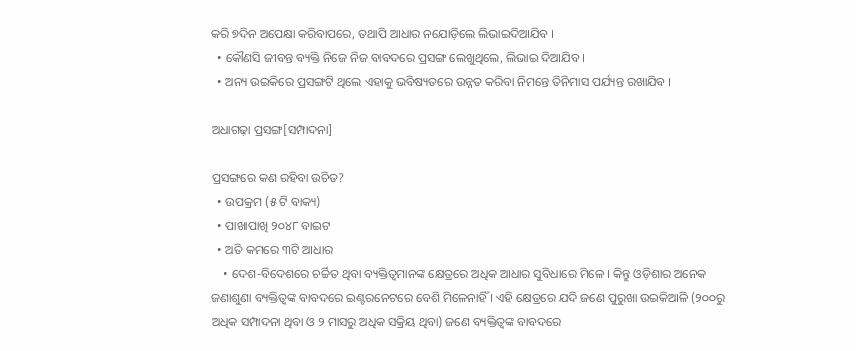କରି ୭ଦିନ ଅପେକ୍ଷା କରିବାପରେ, ତଥାପି ଆଧାର ନଯୋଡ଼ିଲେ ଲିଭାଇଦିଆଯିବ ।
  • କୌଣସି ଜୀବନ୍ତ ବ୍ୟକ୍ତି ନିଜେ ନିଜ ବାବଦରେ ପ୍ରସଙ୍ଗ ଲେଖୁଥିଲେ, ଲିଭାଇ ଦିଆଯିବ ।
  • ଅନ୍ୟ ଉଇକିରେ ପ୍ରସଙ୍ଗଟି ଥିଲେ ଏହାକୁ ଭବିଷ୍ୟତରେ ଉନ୍ନତ କରିବା ନିମନ୍ତେ ତିନିମାସ ପର୍ଯ୍ୟନ୍ତ ରଖାଯିବ ।

ଅଧାଗଢ଼ା ପ୍ରସଙ୍ଗ[ସମ୍ପାଦନା]

ପ୍ରସଙ୍ଗରେ କଣ ରହିବା ଉଚିତ?
  • ଉପକ୍ରମ (୫ ଟି ବାକ୍ୟ)
  • ପାଖାପାଖି ୨୦୪୮ ବାଇଟ
  • ଅତି କମରେ ୩ଟି ଆଧାର
    • ଦେଶ-ବିଦେଶରେ ଚର୍ଚ୍ଚିତ ଥିବା ବ୍ୟକ୍ତିତ୍ୱମାନଙ୍କ କ୍ଷେତ୍ରରେ ଅଧିକ ଆଧାର ସୁବିଧାରେ ମିଳେ । କିନ୍ତୁ ଓଡ଼ିଶାର ଅନେକ ଜଣାଶୁଣା ବ୍ୟକ୍ତିତ୍ୱଙ୍କ ବାବଦରେ ଇଣ୍ଟରନେଟରେ ବେଶି ମିଳେନାହିଁ । ଏହି କ୍ଷେତ୍ରରେ ଯଦି ଜଣେ ପୁରୁଖା ଉଇକିଆଳି (୨୦୦ରୁ ଅଧିକ ସମ୍ପାଦନା ଥିବା ଓ ୨ ମାସରୁ ଅଧିକ ସକ୍ରିୟ ଥିବା) ଜଣେ ବ୍ୟକ୍ତିତ୍ୱଙ୍କ ବାବଦରେ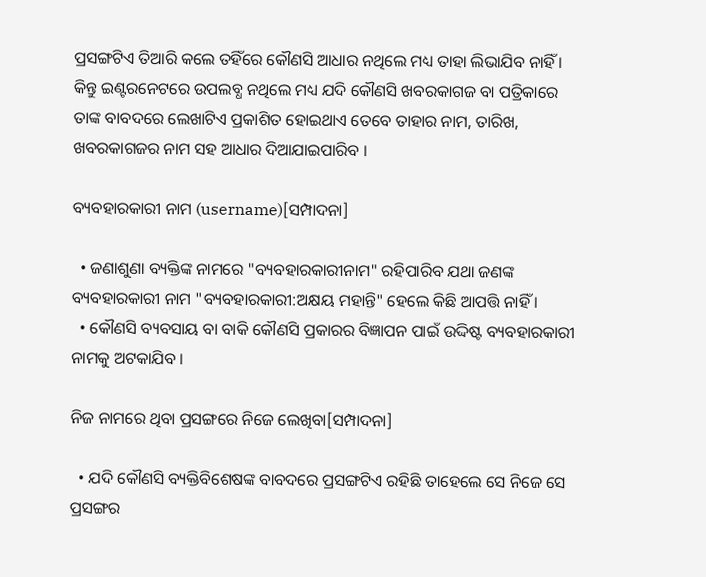ପ୍ରସଙ୍ଗଟିଏ ତିଆରି କଲେ ତହିଁରେ କୌଣସି ଆଧାର ନଥିଲେ ମଧ୍ୟ ତାହା ଲିଭାଯିବ ନାହିଁ । କିନ୍ତୁ ଇଣ୍ଟରନେଟରେ ଉପଲବ୍ଧ ନଥିଲେ ମଧ୍ୟ ଯଦି କୌଣସି ଖବରକାଗଜ ବା ପତ୍ରିକାରେ ତାଙ୍କ ବାବଦରେ ଲେଖାଟିଏ ପ୍ରକାଶିତ ହୋଇଥାଏ ତେବେ ତାହାର ନାମ, ତାରିଖ, ଖବରକାଗଜର ନାମ ସହ ଆଧାର ଦିଆଯାଇପାରିବ ।

ବ୍ୟବହାରକାରୀ ନାମ (username)[ସମ୍ପାଦନା]

  • ଜଣାଶୁଣା ବ୍ୟକ୍ତିଙ୍କ ନାମରେ "ବ୍ୟବହାରକାରୀନାମ" ରହିପାରିବ ଯଥା ଜଣଙ୍କ ବ୍ୟବହାରକାରୀ ନାମ "ବ୍ୟବହାରକାରୀ:ଅକ୍ଷୟ ମହାନ୍ତି" ହେଲେ କିଛି ଆପତ୍ତି ନାହିଁ ।
  • କୌଣସି ବ୍ୟବସାୟ ବା ବାକି କୌଣସି ପ୍ରକାରର ବିଜ୍ଞାପନ ପାଇଁ ଉଦ୍ଦିଷ୍ଟ ବ୍ୟବହାରକାରୀ ନାମକୁ ଅଟକାଯିବ ।

ନିଜ ନାମରେ ଥିବା ପ୍ରସଙ୍ଗରେ ନିଜେ ଲେଖିବା[ସମ୍ପାଦନା]

  • ଯଦି କୌଣସି ବ୍ୟକ୍ତିବିଶେଷଙ୍କ ବାବଦରେ ପ୍ରସଙ୍ଗଟିଏ ରହିଛି ତାହେଲେ ସେ ନିଜେ ସେ ପ୍ରସଙ୍ଗର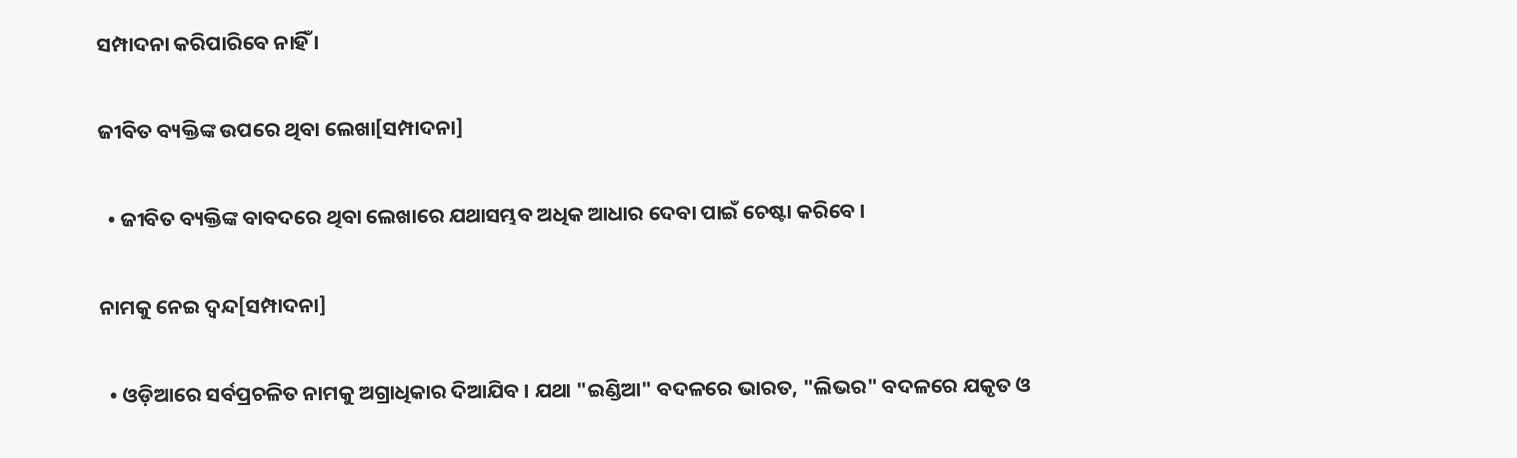ସମ୍ପାଦନା କରିପାରିବେ ନାହିଁ ।

ଜୀବିତ ବ୍ୟକ୍ତିଙ୍କ ଉପରେ ଥିବା ଲେଖା[ସମ୍ପାଦନା]

  • ଜୀବିତ ବ୍ୟକ୍ତିଙ୍କ ବାବଦରେ ଥିବା ଲେଖାରେ ଯଥାସମ୍ଭବ ଅଧିକ ଆଧାର ଦେବା ପାଇଁ ଚେଷ୍ଟା କରିବେ ।

ନାମକୁ ନେଇ ଦ୍ୱନ୍ଦ[ସମ୍ପାଦନା]

  • ଓଡ଼ିଆରେ ସର୍ବପ୍ରଚଳିତ ନାମକୁ ଅଗ୍ରାଧିକାର ଦିଆଯିବ । ଯଥା "ଇଣ୍ଡିଆ" ବଦଳରେ ଭାରତ, "ଲିଭର" ବଦଳରେ ଯକୃତ ଓ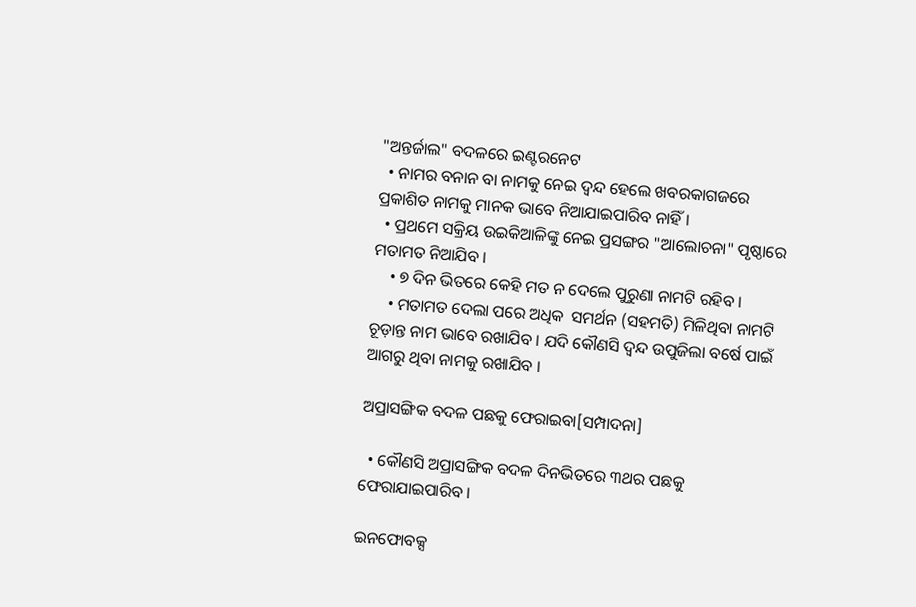"ଅନ୍ତର୍ଜାଲ" ବଦଳରେ ଇଣ୍ଟରନେଟ
  • ନାମର ବନାନ ବା ନାମକୁ ନେଇ ଦ୍ୱନ୍ଦ ହେଲେ ଖବରକାଗଜରେ ପ୍ରକାଶିତ ନାମକୁ ମାନକ ଭାବେ ନିଆଯାଇପାରିବ ନାହିଁ ।
  • ପ୍ରଥମେ ସକ୍ରିୟ ଉଇକିଆଳିଙ୍କୁ ନେଇ ପ୍ରସଙ୍ଗର "ଆଲୋଚନା" ପୃଷ୍ଠାରେ ମତାମତ ନିଆଯିବ ।
    • ୭ ଦିନ ଭିତରେ କେହି ମତ ନ ଦେଲେ ପୁରୁଣା ନାମଟି ରହିବ ।
    • ମତାମତ ଦେଲା ପରେ ଅଧିକ  ସମର୍ଥନ (ସହମତି) ମିଳିଥିବା ନାମଟି ଚୂଡ଼ାନ୍ତ ନାମ ଭାବେ ରଖାଯିବ । ଯଦି କୌଣସି ଦ୍ୱନ୍ଦ ଉପୁଜିଲା ବର୍ଷେ ପାଇଁ ଆଗରୁ ଥିବା ନାମକୁ ରଖାଯିବ ।

ଅପ୍ରାସଙ୍ଗିକ ବଦଳ ପଛକୁ ଫେରାଇବା[ସମ୍ପାଦନା]

  • କୌଣସି ଅପ୍ରାସଙ୍ଗିକ ବଦଳ ଦିନଭିତରେ ୩ଥର ପଛକୁ ଫେରାଯାଇପାରିବ ।

ଇନଫୋବକ୍ସ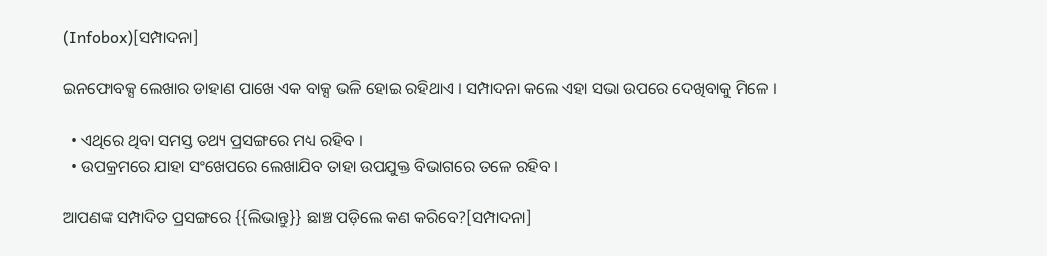(Infobox)[ସମ୍ପାଦନା]

ଇନଫୋବକ୍ସ ଲେଖାର ଡାହାଣ ପାଖେ ଏକ ବାକ୍ସ ଭଳି ହୋଇ ରହିଥାଏ । ସମ୍ପାଦନା କଲେ ଏହା ସଭା ଉପରେ ଦେଖିବାକୁ ମିଳେ ।

  • ଏଥିରେ ଥିବା ସମସ୍ତ ତଥ୍ୟ ପ୍ରସଙ୍ଗରେ ମଧ୍ୟ ରହିବ ।
  • ଉପକ୍ରମରେ ଯାହା ସଂଖେପରେ ଲେଖାଯିବ ତାହା ଉପଯୁକ୍ତ ବିଭାଗରେ ତଳେ ରହିବ ।

ଆପଣଙ୍କ ସମ୍ପାଦିତ ପ୍ରସଙ୍ଗରେ {{ଲିଭାନ୍ତୁ}} ଛାଞ୍ଚ ପଡ଼ିଲେ କଣ କରିବେ?[ସମ୍ପାଦନା]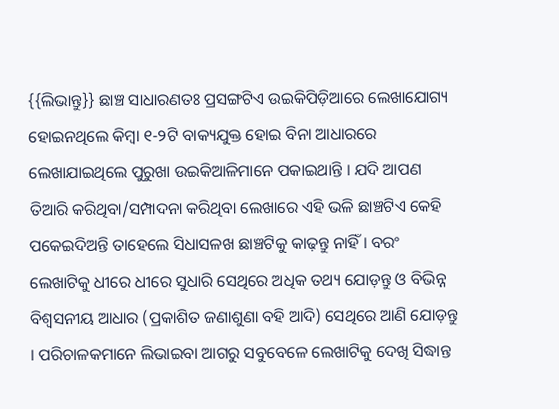{{ଲିଭାନ୍ତୁ}} ଛାଞ୍ଚ ସାଧାରଣତଃ ପ୍ରସଙ୍ଗଟିଏ ଉଇକିପିଡ଼ିଆରେ ଲେଖାଯୋଗ୍ୟ ହୋଇନଥିଲେ କିମ୍ବା ୧-୨ଟି ବାକ୍ୟଯୁକ୍ତ ହୋଇ ବିନା ଆଧାରରେ ଲେଖାଯାଇଥିଲେ ପୁରୁଖା ଉଇକିଆଳିମାନେ ପକାଇଥାନ୍ତି । ଯଦି ଆପଣ ତିଆରି କରିଥିବା/ସମ୍ପାଦନା କରିଥିବା ଲେଖାରେ ଏହି ଭଳି ଛାଞ୍ଚଟିଏ କେହି ପକେଇଦିଅନ୍ତି ତାହେଲେ ସିଧାସଳଖ ଛାଞ୍ଚଟିକୁ କାଢ଼ନ୍ତୁ ନାହିଁ । ବରଂ ଲେଖାଟିକୁ ଧୀରେ ଧୀରେ ସୁଧାରି ସେଥିରେ ଅଧିକ ତଥ୍ୟ ଯୋଡ଼ନ୍ତୁ ଓ ବିଭିନ୍ନ ବିଶ୍ୱସନୀୟ ଆଧାର (ପ୍ରକାଶିତ ଜଣାଶୁଣା ବହି ଆଦି‌) ସେଥିରେ ଆଣି ଯୋଡ଼ନ୍ତୁ । ପରିଚାଳକମାନେ ଲିଭାଇବା ଆଗରୁ ସବୁବେଳେ ଲେଖାଟିକୁ ଦେଖି ସିଦ୍ଧାନ୍ତ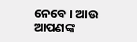ନେବେ । ଆଉ ଆପଣଙ୍କ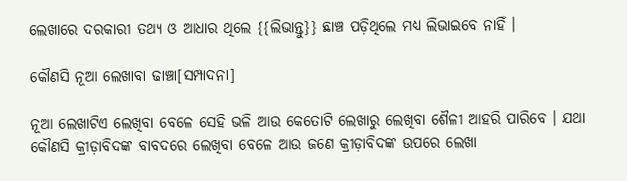ଲେଖାରେ ଦରକାରୀ ତଥ୍ୟ ଓ ଆଧାର ଥିଲେ {{ଲିଭାନ୍ତୁ}} ଛାଞ୍ଚ ପଡ଼ିଥିଲେ ମଧ୍ୟ ଲିଭାଇବେ ନାହିଁ ।

କୌଣସି ନୂଆ ଲେଖାବା ଢାଞ୍ଚା[ସମ୍ପାଦନା]

ନୂଆ ଲେଖାଟିଏ ଲେଖିବା ବେଳେ ସେହି ଭଳି ଆଉ କେତୋଟି ଲେଖାରୁ ଲେଖିବା ଶୈଳୀ ଆହରି ପାରିବେ । ଯଥା କୌଣସି କ୍ରୀଡ଼ାବିଦଙ୍କ ବାବଦରେ ଲେଖିବା ବେଳେ ଆଉ ଜଣେ କ୍ରୀଡ଼ାବିଦଙ୍କ ଉପରେ ଲେଖା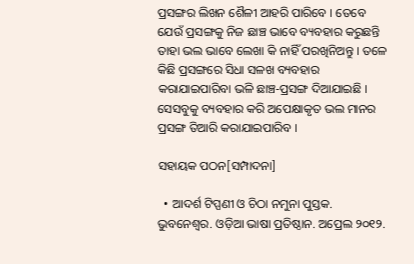ପ୍ରସଙ୍ଗର ଲିଖନ ଶୈଳୀ ଆହରି ପାରିବେ । ତେବେ ଯେଉଁ ପ୍ରସଙ୍ଗକୁ ନିଜ ଛାଞ୍ଚ ଭାବେ ବ୍ୟବହାର କରୁଛନ୍ତି ତାହା ଭଲ ଭାବେ ଲେଖା କି ନାହିଁ ପରଖିନିଅନ୍ତୁ । ତଳେ କିଛି ପ୍ରସଙ୍ଗରେ ସିଧା ସଳଖ ବ୍ୟବହାର କରାଯାଇପାରିବା ଭଳି ଛାଞ୍ଚ-ପ୍ରସଙ୍ଗ ଦିଆଯାଇଛି । ସେସବୁକୁ ବ୍ୟବହାର କରି ଅପେକ୍ଷାକୃତ ଭଲ ମାନର ପ୍ରସଙ୍ଗ ତିଆରି କରାଯାଇପାରିବ ।

ସହାୟକ ପଠନ[ସମ୍ପାଦନା]

  • ଆଦର୍ଶ ଟିପ୍ପଣୀ ଓ ଚିଠା ନମୁନା ପୁସ୍ତକ. ଭୁବନେଶ୍ୱର. ଓଡ଼ିଆ ଭାଷା ପ୍ରତିଷ୍ଠାନ. ଅପ୍ରେଲ ୨୦୧୨.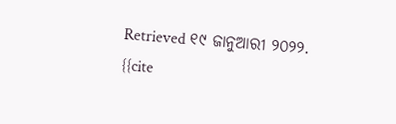Retrieved ୧୯ ଜାନୁଆରୀ ୨୦୨୨. {{cite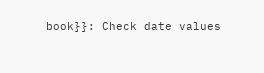book}}: Check date values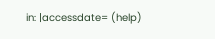in: |accessdate= (help)